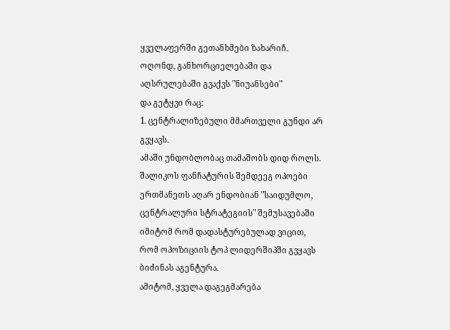ყველაფერში გეთანხმები ზახარიჩ.
ოღონდ, განხორციელებაში და აღსრულებაში გვაქვს "ნიუანსები"
და გეტყვი რაც:
1. ცენტრალიზებული მმართველი გუნდი არ გვყავს.
ამაში უნდობლობაც თამაშობს დიდ როლს.
შალიკოს ფანჩატურის შემდეეგ ოპოები ერთმანეთს აღარ ენდობიან "საიდუმლო, ცენტრალური სტრატეგიის" შემუსავებაში
იმიტომ რომ დადასტურებულად ვიცით, რომ ოპოზიციის ტოპ ლიდერშიპში გვყავს ბიძინას აგენტურა.
ამიტომ, ყველა დაგეგმარება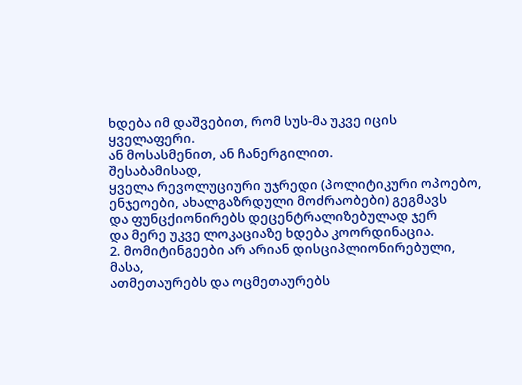ხდება იმ დაშვებით, რომ სუს-მა უკვე იცის ყველაფერი.
ან მოსასმენით, ან ჩანერგილით.
შესაბამისად,
ყველა რევოლუციური უჯრედი (პოლიტიკური ოპოებო, ენჯეოები, ახალგაზრდული მოძრაობები) გეგმავს
და ფუნცქიონირებს დეცენტრალიზებულად ჯერ
და მერე უკვე ლოკაციაზე ხდება კოორდინაცია.
2. მომიტინგეები არ არიან დისციპლიონირებული, მასა,
ათმეთაურებს და ოცმეთაურებს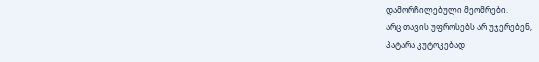დამორჩილებული მეომრები.
არც თავის უფროსებს არ უჯერებენ,
პატარა კუტოკებად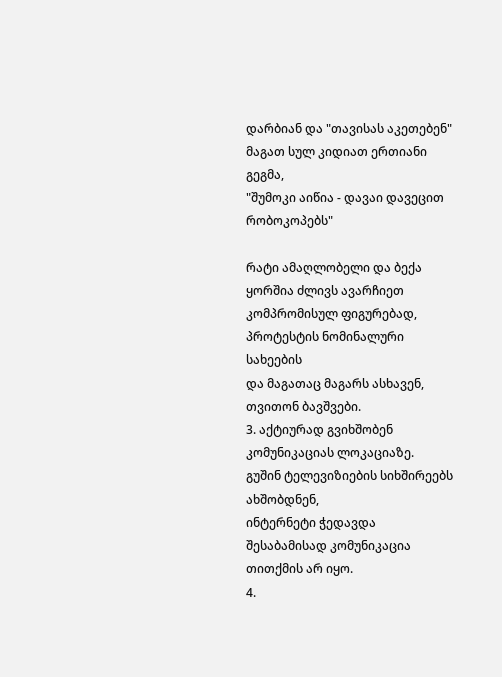დარბიან და "თავისას აკეთებენ"
მაგათ სულ კიდიათ ერთიანი გეგმა,
"შუმოკი აიწია - დავაი დავეცით რობოკოპებს"

რატი ამაღლობელი და ბექა ყორშია ძლივს ავარჩიეთ კომპრომისულ ფიგურებად,
პროტესტის ნომინალური სახეების
და მაგათაც მაგარს ასხავენ, თვითონ ბავშვები.
3. აქტიურად გვიხშობენ კომუნიკაციას ლოკაციაზე.
გუშინ ტელევიზიების სიხშირეებს ახშობდნენ,
ინტერნეტი ჭედავდა
შესაბამისად კომუნიკაცია თითქმის არ იყო.
4.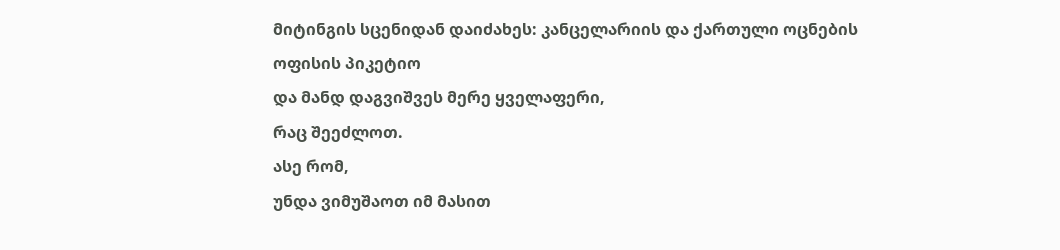მიტინგის სცენიდან დაიძახეს: კანცელარიის და ქართული ოცნების ოფისის პიკეტიო
და მანდ დაგვიშვეს მერე ყველაფერი,
რაც შეეძლოთ.
ასე რომ,
უნდა ვიმუშაოთ იმ მასით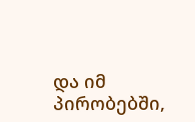და იმ პირობებში,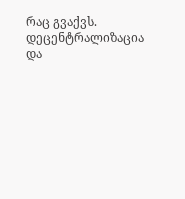რაც გვაქვს.
დეცენტრალიზაცია და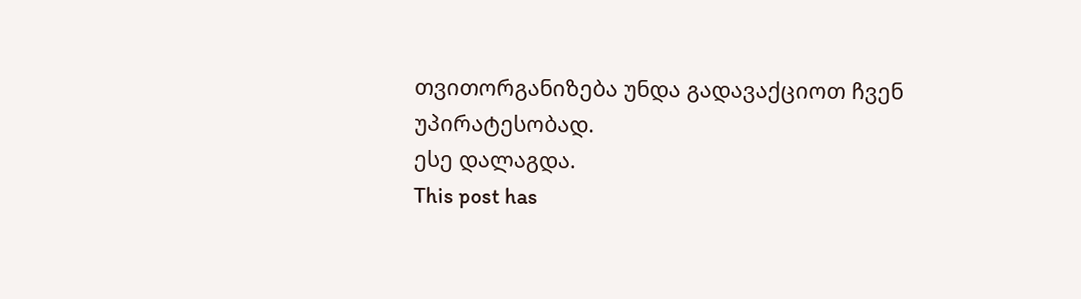თვითორგანიზება უნდა გადავაქციოთ ჩვენ უპირატესობად.
ესე დალაგდა.
This post has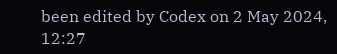been edited by Codex on 2 May 2024, 12:27